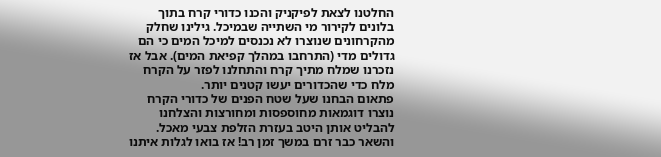החלטנו לצאת לפיקניק והכנו כדורי קרח בתוך בלונים לקירור מי השתייה שבמיכל. גילינו שחלק מהקרחונים שנוצרו לא נכנסים למיכל המים כי הם גדולים מדי (התרחבו במהלך קפיאת המים). אבל אז נזכרנו שמלח מתיך קרח והתחלנו לפזר על הקרח מלח כדי שהכדורים יעשו קטנים יותר.
פתאום הבחנו שעל שטח הפנים של כדורי הקרח נוצרו דוגמאות מחוספסות ומחורצות והצלחנו להבליט אותן היטב בעזרת הזלפת צבעי מאכל. והשאר כבר זרם במשך זמן רב! אז בואו לגלות איתנו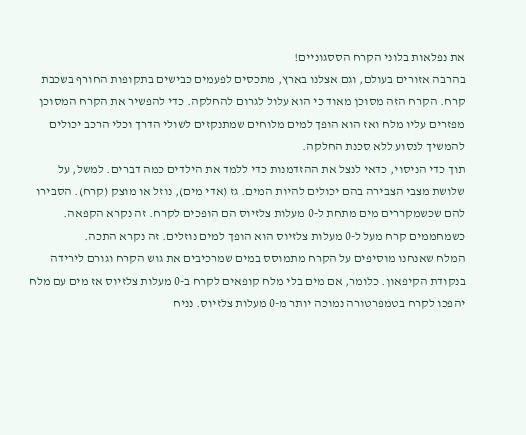את נפלאות בלוני הקרח הססגוניים!
בהרבה אזורים בעולם, וגם אצלנו בארץ, מתכסים לפעמים כבישים בתקופות החורף בשכבת קרח. הקרח הזה מסוכן מאוד כי הוא עלול לגרום להחלקה. כדי להפשיר את הקרח המסוכן מפזרים עליו מלח ואז הוא הופך למים מלוחים שמתנקזים לשולי הדרך וכלי הרכב יכולים להמשיך לנסוע ללא סכנת החלקה.
תוך כדי הניסוי, כדאי לנצל את ההזדמנות כדי ללמד את הילדים כמה דברים. למשל, על שלושת מצבי הצבירה בהם יכולים להיות המים. גז (אדי מים), נוזל או מוצק (קרח). הסבירו להם שכשמקררים מים מתחת ל-0 מעלות צלזיוס הם הופכים לקרח. זה נקרא הקפאה. כשמחממים קרח מעל ל-0 מעלות צלזיוס הוא הופך למים נוזלים. זה נקרא התכה.
המלח שאנחנו מוסיפים על הקרח מתמוסס במים שמרכיבים את גוש הקרח וגורם לירידה בנקודת הקיפאון. כלומר, אם מים בלי מלח קופאים לקרח ב-0 מעלות צלזיוס אז מים עם מלח יהפכו לקרח בטמפרטורה נמוכה יותר מ-0 מעלות צלזיוס. נניח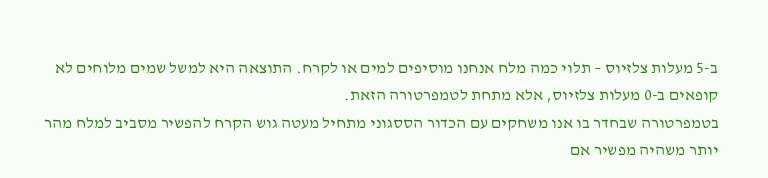ב-5 מעלות צלזיוס – תלוי כמה מלח אנחנו מוסיפים למים או לקרח. התוצאה היא למשל שמים מלוחים לא קופאים ב-0 מעלות צלזיוס, אלא מתחת לטמפרטורה הזאת.
בטמפרטורה שבחדר בו אנו משחקים עם הכדור הססגוני מתחיל מעטה גוש הקרח להפשיר מסביב למלח מהר יותר משהיה מפשיר אם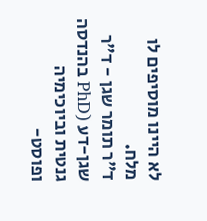לא היינו מוסיפים לו מלח.
ד"ר תומר שגן - ד"ר שגן-דע (PhD בהנדסה גנטית וביוכימיה ופוסט-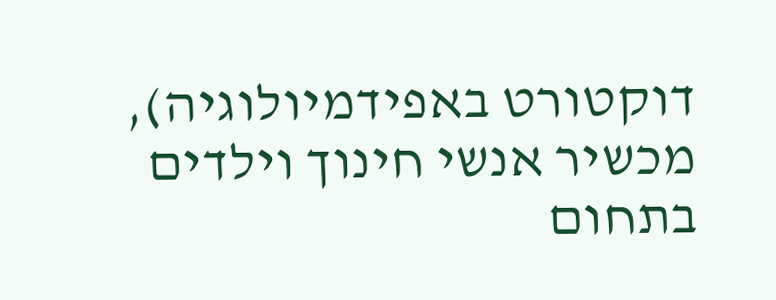דוקטורט באפידמיולוגיה), מכשיר אנשי חינוך וילדים בתחום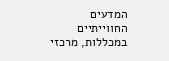המדעים החווייתיים במכללות, מרכזי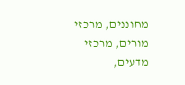מחוננים, מרכזי מורים, מרכזי מדעים,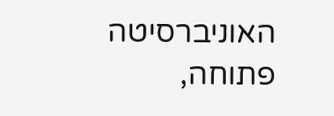האוניברסיטה פתוחה,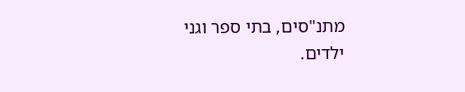מתנ"סים, בתי ספר וגני ילדים.